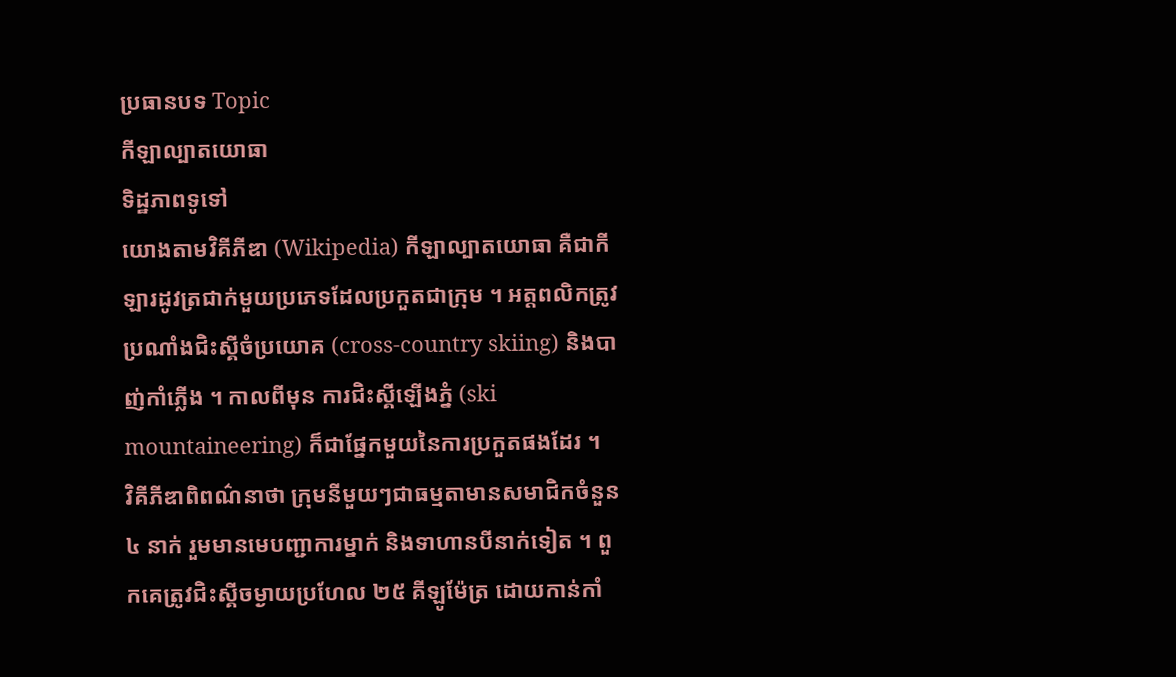ប្រធានបទ Topic
កីឡាល្បាតយោធា
ទិដ្ឋភាពទូទៅ
យោងតាមវិគីភីឌា (Wikipedia) កីឡាល្បាតយោធា គឺជាកីឡារដូវត្រជាក់មួយប្រភេទដែលប្រកួតជាក្រុម ។ អត្តពលិកត្រូវប្រណាំងជិះស្គីចំប្រយោគ (cross-country skiing) និងបាញ់កាំភ្លើង ។ កាលពីមុន ការជិះស្គីឡើងភ្នំ (ski mountaineering) ក៏ជាផ្នែកមួយនៃការប្រកួតផងដែរ ។
វិគីភីឌាពិពណ៌នាថា ក្រុមនីមួយៗជាធម្មតាមានសមាជិកចំនួន ៤ នាក់ រួមមានមេបញ្ជាការម្នាក់ និងទាហានបីនាក់ទៀត ។ ពួកគេត្រូវជិះស្គីចម្ងាយប្រហែល ២៥ គីឡូម៉ែត្រ ដោយកាន់កាំ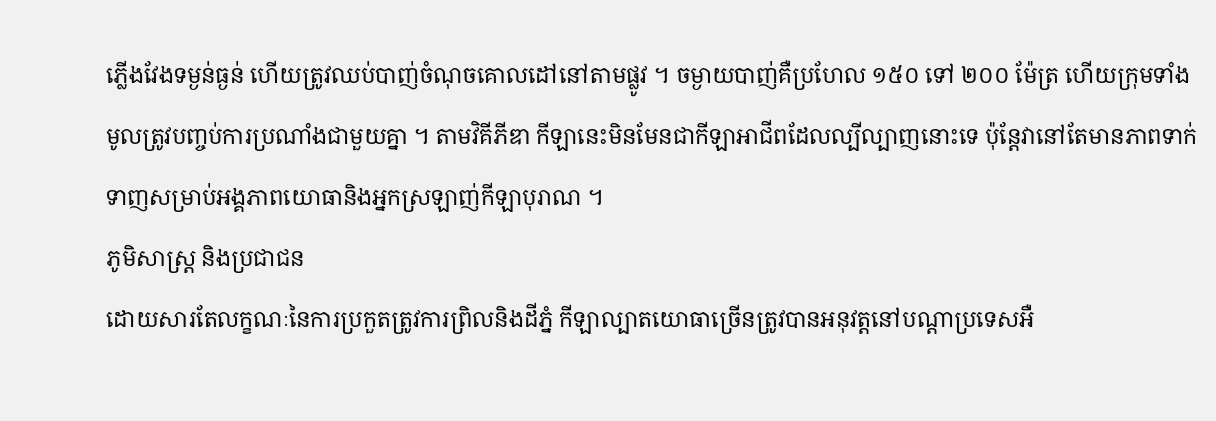ភ្លើងវែងទម្ងន់ធ្ងន់ ហើយត្រូវឈប់បាញ់ចំណុចគោលដៅនៅតាមផ្លូវ ។ ចម្ងាយបាញ់គឺប្រហែល ១៥០ ទៅ ២០០ ម៉ែត្រ ហើយក្រុមទាំងមូលត្រូវបញ្ចប់ការប្រណាំងជាមួយគ្នា ។ តាមវិគីភីឌា កីឡានេះមិនមែនជាកីឡាអាជីពដែលល្បីល្បាញនោះទេ ប៉ុន្តែវានៅតែមានភាពទាក់ទាញសម្រាប់អង្គភាពយោធានិងអ្នកស្រឡាញ់កីឡាបុរាណ ។
ភូមិសាស្ត្រ និងប្រជាជន
ដោយសារតែលក្ខណៈនៃការប្រកួតត្រូវការព្រិលនិងដីភ្នំ កីឡាល្បាតយោធាច្រើនត្រូវបានអនុវត្តនៅបណ្តាប្រទេសអឺ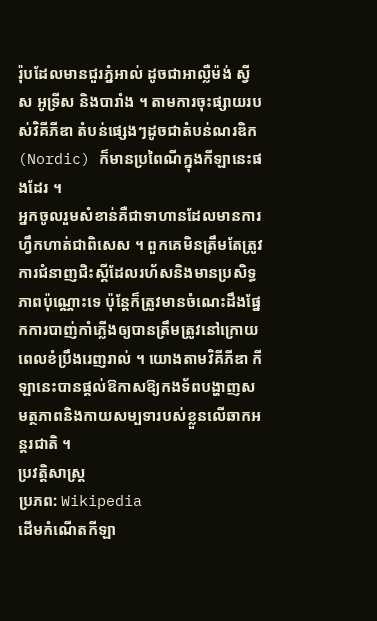រ៉ុបដែលមានជួរភ្នំអាល់ ដូចជាអាល្លឺម៉ង់ ស្វីស អូទ្រីស និងបារាំង ។ តាមការចុះផ្សាយរបស់វិគីភីឌា តំបន់ផ្សេងៗដូចជាតំបន់ណរឌិក (Nordic) ក៏មានប្រពៃណីក្នុងកីឡានេះផងដែរ ។
អ្នកចូលរួមសំខាន់គឺជាទាហានដែលមានការហ្វឹកហាត់ជាពិសេស ។ ពួកគេមិនត្រឹមតែត្រូវការជំនាញជិះស្គីដែលរហ័សនិងមានប្រសិទ្ធភាពប៉ុណ្ណោះទេ ប៉ុន្តែក៏ត្រូវមានចំណេះដឹងផ្នែកការបាញ់កាំភ្លើងឲ្យបានត្រឹមត្រូវនៅក្រោយពេលខំប្រឹងរេញរាល់ ។ យោងតាមវិគីភីឌា កីឡានេះបានផ្តល់ឱកាសឱ្យកងទ័ពបង្ហាញសមត្ថភាពនិងកាយសម្បទារបស់ខ្លួនលើឆាកអន្តរជាតិ ។
ប្រវត្តិសាស្ត្រ
ប្រភព: Wikipedia
ដើមកំណើតកីឡា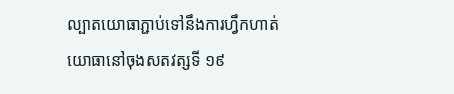ល្បាតយោធាភ្ជាប់ទៅនឹងការហ្វឹកហាត់យោធានៅចុងសតវត្សទី ១៩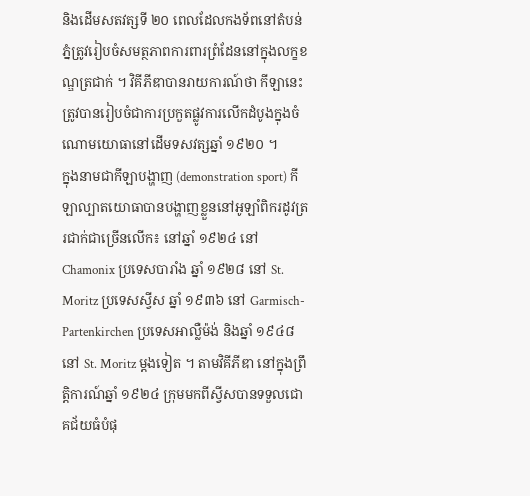និងដើមសតវត្សទី ២០ ពេលដែលកងទ័ពនៅតំបន់ភ្នំត្រូវរៀបចំសមត្ថភាពការពារព្រំដែននៅក្នុងលក្ខខណ្ឌត្រជាក់ ។ វិគីភីឌាបានរាយការណ៍ថា កីឡានេះត្រូវបានរៀបចំជាការប្រកួតផ្លូវការលើកដំបូងក្នុងចំណោមយោធានៅដើមទសវត្សឆ្នាំ ១៩២០ ។
ក្នុងនាមជាកីឡាបង្ហាញ (demonstration sport) កីឡាល្បាតយោធាបានបង្ហាញខ្លួននៅអូឡាំពិករដូវត្ររជាក់ជាច្រើនលើក៖ នៅឆ្នាំ ១៩២៤ នៅ Chamonix ប្រទេសបារាំង ឆ្នាំ ១៩២៨ នៅ St. Moritz ប្រទេសស្វីស ឆ្នាំ ១៩៣៦ នៅ Garmisch-Partenkirchen ប្រទេសអាល្លឺម៉ង់ និងឆ្នាំ ១៩៤៨ នៅ St. Moritz ម្តងទៀត ។ តាមវិគីភីឌា នៅក្នុងព្រឹត្តិការណ៍ឆ្នាំ ១៩២៤ ក្រុមមកពីស្វីសបានទទួលជោគជ័យធំបំផុ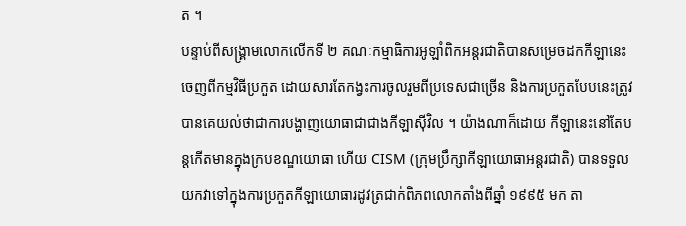ត ។
បន្ទាប់ពីសង្គ្រាមលោកលើកទី ២ គណៈកម្មាធិការអូឡាំពិកអន្តរជាតិបានសម្រេចដកកីឡានេះចេញពីកម្មវិធីប្រកួត ដោយសារតែកង្វះការចូលរួមពីប្រទេសជាច្រើន និងការប្រកួតបែបនេះត្រូវបានគេយល់ថាជាការបង្ហាញយោធាជាជាងកីឡាស៊ីវិល ។ យ៉ាងណាក៏ដោយ កីឡានេះនៅតែបន្តកើតមានក្នុងក្របខណ្ឌយោធា ហើយ CISM (ក្រុមប្រឹក្សាកីឡាយោធាអន្តរជាតិ) បានទទួលយកវាទៅក្នុងការប្រកួតកីឡាយោធារដូវត្រជាក់ពិភពលោកតាំងពីឆ្នាំ ១៩៩៥ មក តា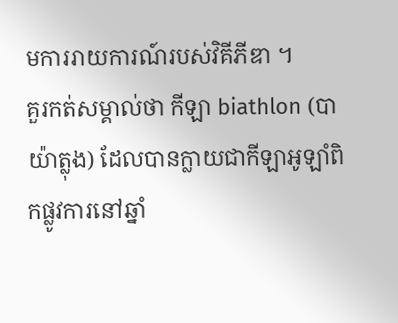មការរាយការណ៍របស់វិគីភីឌា ។
គួរកត់សម្គាល់ថា កីឡា biathlon (បាយ៉ាត្លុង) ដែលបានក្លាយជាកីឡាអូឡាំពិកផ្លូវការនៅឆ្នាំ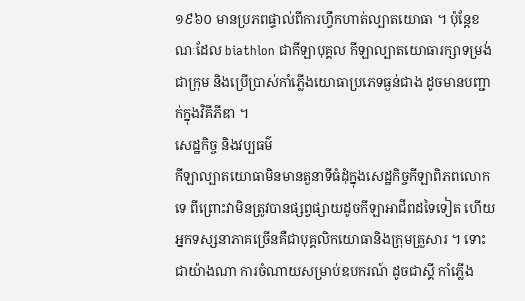១៩៦០ មានប្រភពផ្ទាល់ពីការហ្វឹកហាត់ល្បាតយោធា ។ ប៉ុន្តែខណៈដែល biathlon ជាកីឡាបុគ្គល កីឡាល្បាតយោធារក្សាទម្រង់ជាក្រុម និងប្រើប្រាស់កាំភ្លើងយោធាប្រភេទធ្ងន់ជាង ដូចមានបញ្ជាក់ក្នុងវិគីភីឌា ។
សេដ្ឋកិច្ច និងវប្បធម៌
កីឡាល្បាតយោធាមិនមានតួនាទីធំដុំក្នុងសេដ្ឋកិច្ចកីឡាពិភពលោកទេ ពីព្រោះវាមិនត្រូវបានផ្សព្វផ្សាយដូចកីឡាអាជីពដទៃទៀត ហើយអ្នកទស្សនាភាគច្រើនគឺជាបុគ្គលិកយោធានិងក្រុមគ្រួសារ ។ ទោះជាយ៉ាងណា ការចំណាយសម្រាប់ឧបករណ៍ ដូចជាស្គី កាំភ្លើង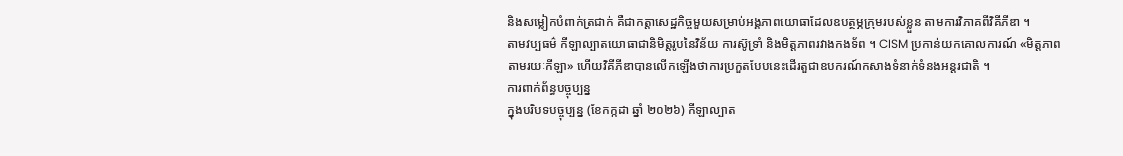និងសម្លៀកបំពាក់ត្រជាក់ គឺជាកត្តាសេដ្ឋកិច្ចមួយសម្រាប់អង្គភាពយោធាដែលឧបត្ថម្ភក្រុមរបស់ខ្លួន តាមការវិភាគពីវិគីភីឌា ។
តាមវប្បធម៌ កីឡាល្បាតយោធាជានិមិត្តរូបនៃវិន័យ ការស៊ូទ្រាំ និងមិត្តភាពរវាងកងទ័ព ។ CISM ប្រកាន់យកគោលការណ៍ «មិត្តភាពតាមរយៈកីឡា» ហើយវិគីភីឌាបានលើកឡើងថាការប្រកួតបែបនេះដើរតួជាឧបករណ៍កសាងទំនាក់ទំនងអន្តរជាតិ ។
ការពាក់ព័ន្ធបច្ចុប្បន្ន
ក្នុងបរិបទបច្ចុប្បន្ន (ខែកក្កដា ឆ្នាំ ២០២៦) កីឡាល្បាត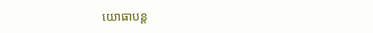យោធាបន្ត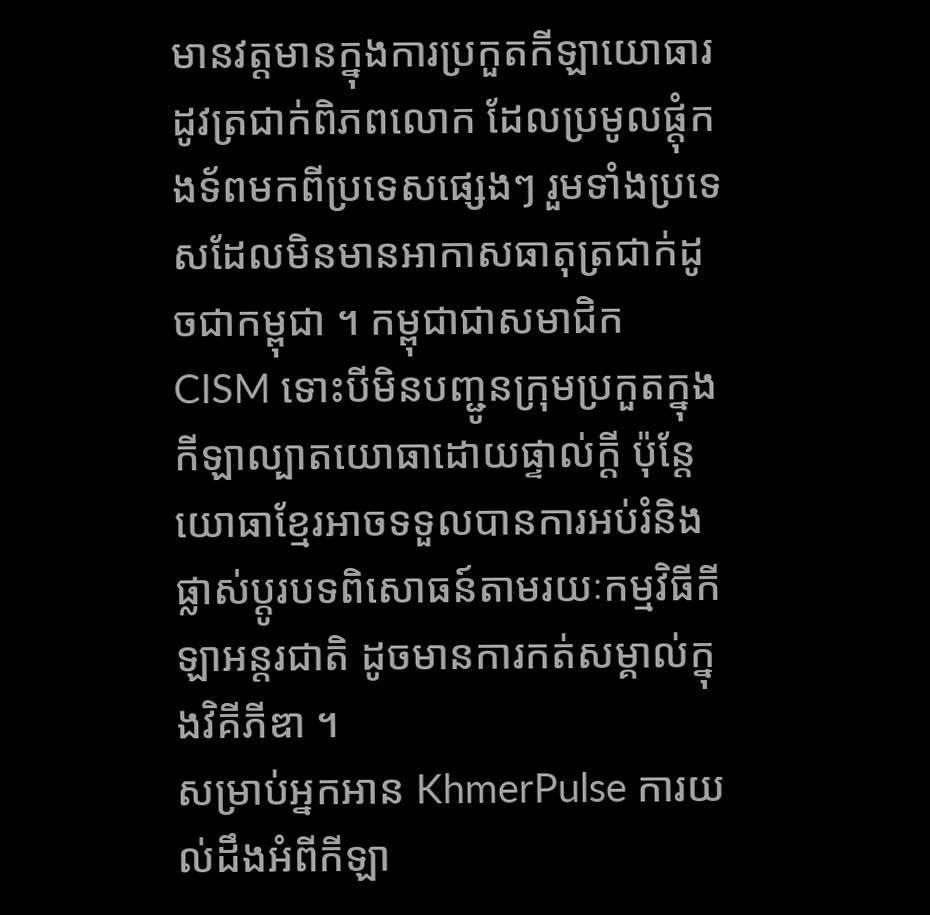មានវត្តមានក្នុងការប្រកួតកីឡាយោធារដូវត្រជាក់ពិភពលោក ដែលប្រមូលផ្តុំកងទ័ពមកពីប្រទេសផ្សេងៗ រួមទាំងប្រទេសដែលមិនមានអាកាសធាតុត្រជាក់ដូចជាកម្ពុជា ។ កម្ពុជាជាសមាជិក CISM ទោះបីមិនបញ្ជូនក្រុមប្រកួតក្នុងកីឡាល្បាតយោធាដោយផ្ទាល់ក្តី ប៉ុន្តែយោធាខ្មែរអាចទទួលបានការអប់រំនិងផ្លាស់ប្តូរបទពិសោធន៍តាមរយៈកម្មវិធីកីឡាអន្តរជាតិ ដូចមានការកត់សម្គាល់ក្នុងវិគីភីឌា ។
សម្រាប់អ្នកអាន KhmerPulse ការយល់ដឹងអំពីកីឡា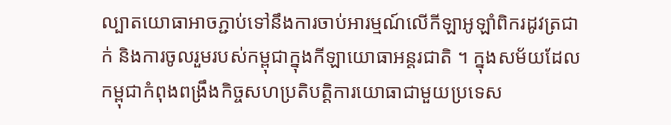ល្បាតយោធាអាចភ្ជាប់ទៅនឹងការចាប់អារម្មណ៍លើកីឡាអូឡាំពិករដូវត្រជាក់ និងការចូលរួមរបស់កម្ពុជាក្នុងកីឡាយោធាអន្តរជាតិ ។ ក្នុងសម័យដែលកម្ពុជាកំពុងពង្រឹងកិច្ចសហប្រតិបត្តិការយោធាជាមួយប្រទេស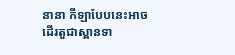នានា កីឡាបែបនេះអាចដើរតួជាស្ពានទា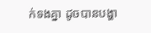ក់ទងគ្នា ដូចបានបង្ហា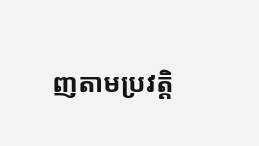ញតាមប្រវត្តិ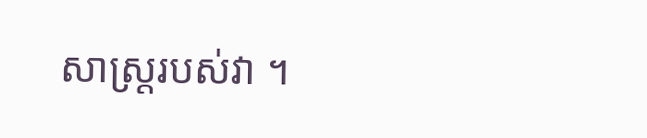សាស្រ្តរបស់វា ។